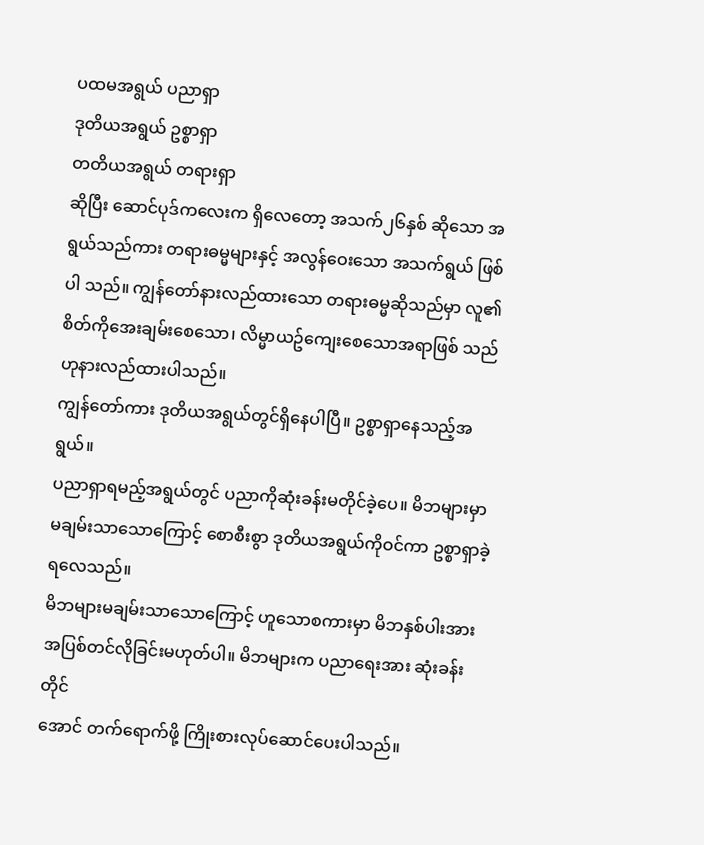ပထမအရွယ် ပညာရှာ
ဒုတိယအရွယ် ဥစ္စာရှာ
တတိယအရွယ် တရားရှာ
ဆိုပြီး ဆောင်ပုဒ်ကလေးက ရှိလေတော့ အသက်၂၆နှစ် ဆိုသော အရွယ်သည်ကား တရားဓမ္မများနှင့် အလွန်ဝေးသော အသက်ရွယ် ဖြစ်ပါ သည်။ ကျွန်တော်နားလည်ထားသော တရားဓမ္မဆိုသည်မှာ လူ၏စိတ်ကိုအေးချမ်းစေသော၊ လိမ္မာယဥ်ကျေးစေသောအရာဖြစ် သည်ဟုနားလည်ထားပါသည်။
ကျွန်တော်ကား ဒုတိယအရွယ်တွင်ရှိနေပါပြီ။ ဥစ္စာရှာနေသည့်အရွယ်။
ပညာရှာရမည့်အရွယ်တွင် ပညာကိုဆုံးခန်းမတိုင်ခဲ့ပေ။ မိဘများမှာ
မချမ်းသာသောကြောင့် စောစီးစွာ ဒုတိယအရွယ်ကိုဝင်ကာ ဥစ္စာရှာခဲ့
ရလေသည်။
မိဘများမချမ်းသာသောကြောင့် ဟူသောစကားမှာ မိဘနှစ်ပါးအား
အပြစ်တင်လိုခြင်းမဟုတ်ပါ။ မိဘများက ပညာရေးအား ဆုံးခန်းတိုင်
အောင် တက်ရောက်ဖို့ ကြိုးစားလုပ်ဆောင်ပေးပါသည်။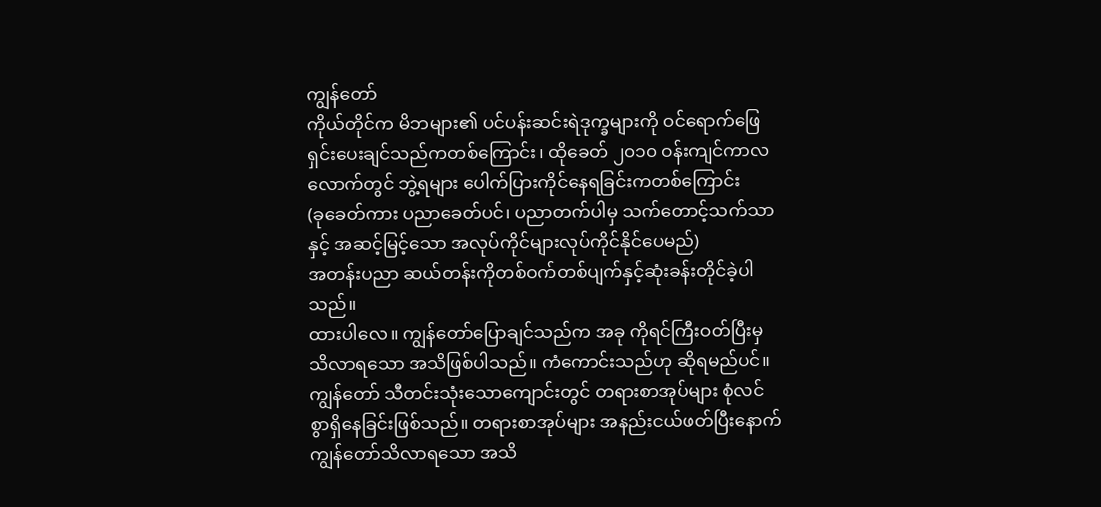ကျွန်တော်
ကိုယ်တိုင်က မိဘများ၏ ပင်ပန်းဆင်းရဲဒုက္ခများကို ဝင်ရောက်ဖြေ
ရှင်းပေးချင်သည်ကတစ်ကြောင်း၊ ထိုခေတ် ၂၀၁၀ ဝန်းကျင်ကာလ
လောက်တွင် ဘွဲ့ရများ ပေါက်ပြားကိုင်နေရခြင်းကတစ်ကြောင်း
(ခုခေတ်ကား ပညာခေတ်ပင်၊ ပညာတက်ပါမှ သက်တောင့်သက်သာ
နှင့် အဆင့်မြင့်သော အလုပ်ကိုင်များလုပ်ကိုင်နိုင်ပေမည်)
အတန်းပညာ ဆယ်တန်းကိုတစ်ဝက်တစ်ပျက်နှင့်ဆုံးခန်းတိုင်ခဲ့ပါ
သည်။
ထားပါလေ။ ကျွန်တော်ပြောချင်သည်က အခု ကိုရင်ကြီးဝတ်ပြီးမှ
သိလာရသော အသိဖြစ်ပါသည်။ ကံကောင်းသည်ဟု ဆိုရမည်ပင်။
ကျွန်တော် သီတင်းသုံးသောကျောင်းတွင် တရားစာအုပ်များ စုံလင်
စွာရှိနေခြင်းဖြစ်သည်။ တရားစာအုပ်များ အနည်းငယ်ဖတ်ပြီးနောက်
ကျွန်တော်သိလာရသော အသိ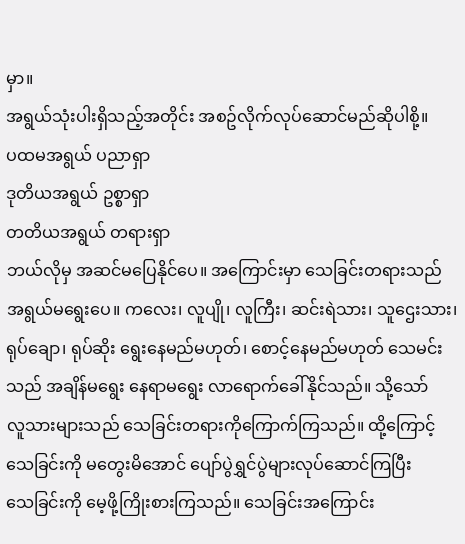မှာ။
အရွယ်သုံးပါးရှိသည့်အတိုင်း အစဥ်လိုက်လုပ်ဆောင်မည်ဆိုပါစို့။
ပထမအရွယ် ပညာရှာ
ဒုတိယအရွယ် ဥစ္စာရှာ
တတိယအရွယ် တရားရှာ
ဘယ်လိုမှ အဆင်မပြေနိုင်ပေ။ အကြောင်းမှာ သေခြင်းတရားသည်
အရွယ်မရွေးပေ။ ကလေး၊ လူပျို၊ လူကြီး၊ ဆင်းရဲသား၊ သူဌေးသား၊
ရုပ်ချော၊ ရုပ်ဆိုး ရွေးနေမည်မဟုတ်၊ စောင့်နေမည်မဟုတ် သေမင်း
သည် အချိန်မရွေး နေရာမရွေး လာရောက်ခေါ်နိုင်သည်။ သို့သော်
လူသားများသည် သေခြင်းတရားကိုကြောက်ကြသည်။ ထို့ကြောင့်
သေခြင်းကို မတွေးမိအောင် ပျော်ပွဲရွှင်ပွဲများလုပ်ဆောင်ကြပြီး
သေခြင်းကို မေ့ဖို့ကြိုးစားကြသည်။ သေခြင်းအကြောင်း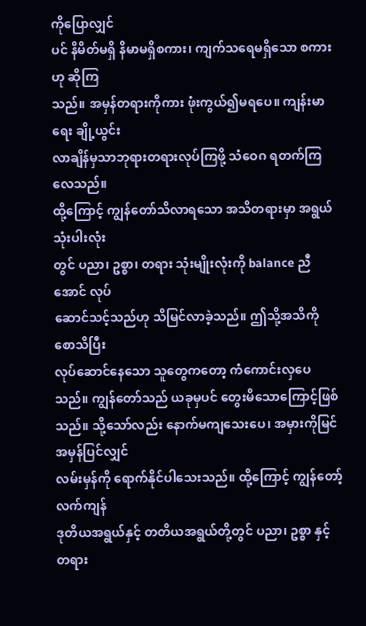ကိုပြောလျှင်
ပင် နိမိတ်မရှိ နိမာမရှိစကား၊ ကျက်သရေမရှိသော စကားဟု ဆိုကြ
သည်။ အမှန်တရားကိုကား ဖုံးကွယ်၍မရပေ။ ကျန်းမာရေး ချို့ယွင်း
လာချိန်မှသာဘုရားတရားလုပ်ကြဖို့ သံဝေဂ ရတက်ကြလေသည်။
ထို့ကြောင့် ကျွန်တော်သိလာရသော အသိတရားမှာ အရွယ်သုံးပါးလုံး
တွင် ပညာ၊ ဥစ္စာ၊ တရား သုံးမျိုးလုံးကို balance ညီအောင် လုပ်
ဆောင်သင့်သည်ဟု သိမြင်လာခဲ့သည်။ ဤသို့အသိကို စောသိပြီး
လုပ်ဆောင်နေသော သူတွေကတော့ ကံကောင်းလှပေသည်။ ကျွန်တော်သည် ယခုမှပင် တွေးမိသောကြောင့်ဖြစ်သည်။ သို့သော်လည်း နောက်မကျသေးပေ၊ အမှားကိုမြင်အမှန်ပြင်လျှင်
လမ်းမှန်ကို ရောက်နိုင်ပါသေးသည်။ ထို့ကြောင့် ကျွန်တော့်လက်ကျန်
ဒုတိယအရွယ်နှင့် တတိယအရွယ်တို့တွင် ပညာ၊ ဥစ္စာ နှင့် တရား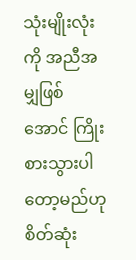သုံးမျိုးလုံးကို အညီအမျှဖြစ်အောင် ကြိုးစားသွားပါတော့မည်ဟု
စိတ်ဆုံး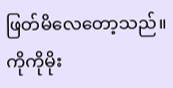ဖြတ်မိလေတော့သည်။
ကိုကိုမိုး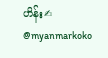ဟိန်း✍
@myanmarkoko